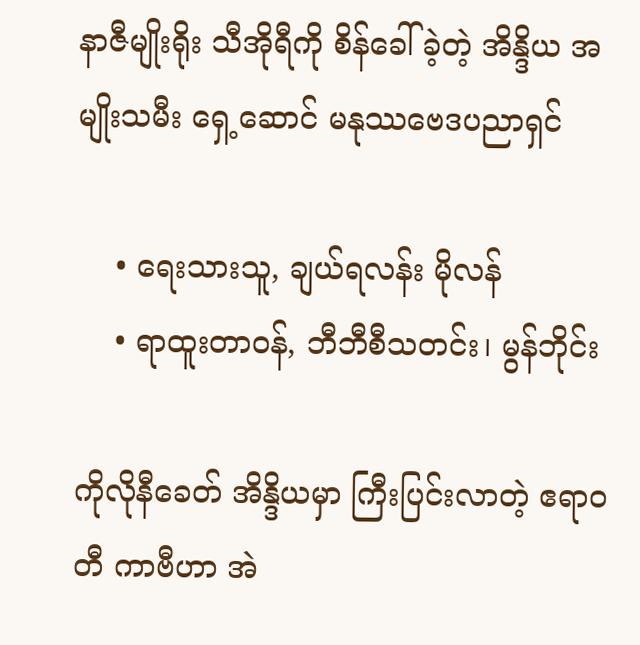နာဇီမျိုးရိုး သီအိုရီကို စိန်ခေါ်ခဲ့တဲ့ အိန္ဒိယ အမျိုးသမီး ရှေ့ဆောင် မနုဿဗေဒပညာရှင်

    • ရေးသားသူ, ချယ်ရလန်း မိုလန်
    • ရာထူးတာဝန်, ဘီဘီစီသတင်း၊ မွန်ဘိုင်း

ကိုလိုနီခေတ် အိန္ဒိယမှာ ကြီးပြင်းလာတဲ့ ဧရာဝတီ ကာဗီဟာ အဲ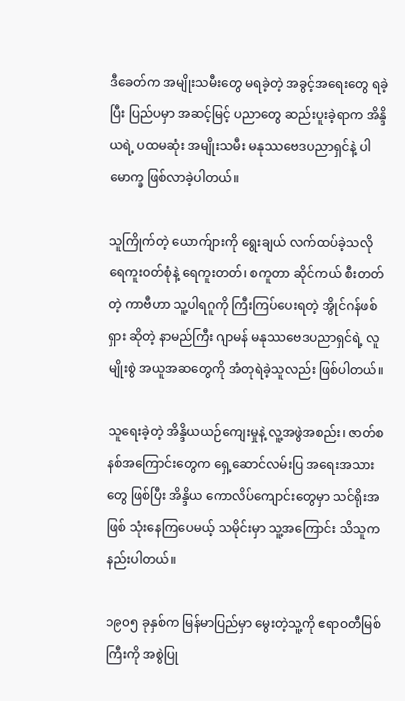ဒီခေတ်က အမျိုးသမီးတွေ မရခဲ့တဲ့ အခွင့်အရေးတွေ ရခဲ့ပြီး ပြည်ပမှာ အဆင့်မြင့် ပညာတွေ ဆည်းပူးခဲ့ရာက အိန္ဒိယရဲ့ ပထမဆုံး အမျိုးသမီး မနုဿဗေဒပညာရှင်နဲ့ ပါမောက္ခ ဖြစ်လာခဲ့ပါတယ်။

သူကြိုက်တဲ့ ယောက်ျားကို ရွေးချယ် လက်ထပ်ခဲ့သလို ရေကူး၀တ်စုံနဲ့ ရေကူးတတ်၊ စကူတာ ဆိုင်ကယ် စီးတတ်တဲ့ ကာဗီဟာ သူ့ပါရဂူကို ကြီးကြပ်ပေးရတဲ့ အွိုင်ဂန်ဖစ်ရှား ဆိုတဲ့ နာမည်ကြီး ဂျာမန် မနုဿဗေဒပညာရှင်ရဲ့ လူမျိုးစွဲ အယူအဆတွေကို အံတုရဲခဲ့သူလည်း ဖြစ်ပါတယ်။

သူရေးခဲ့တဲ့ အိန္ဒိယယဉ်ကျေးမှုနဲ့ လူ့အဖွဲအစည်း၊ ဇာတ်စနစ်အကြောင်းတွေက ရှေ့ဆောင်လမ်းပြ အရေးအသားတွေ ဖြစ်ပြီး အိန္ဒိယ ကောလိပ်ကျောင်းတွေမှာ သင်ရိုးအဖြစ် သုံးနေကြပေမယ့် သမိုင်းမှာ သူ့အကြောင်း သိသူက နည်းပါတယ်။

၁၉၀၅ ခုနှစ်က မြန်မာပြည်မှာ မွေးတဲ့သူ့ကို ဧရာဝတီမြစ်ကြီးကို အစွဲပြု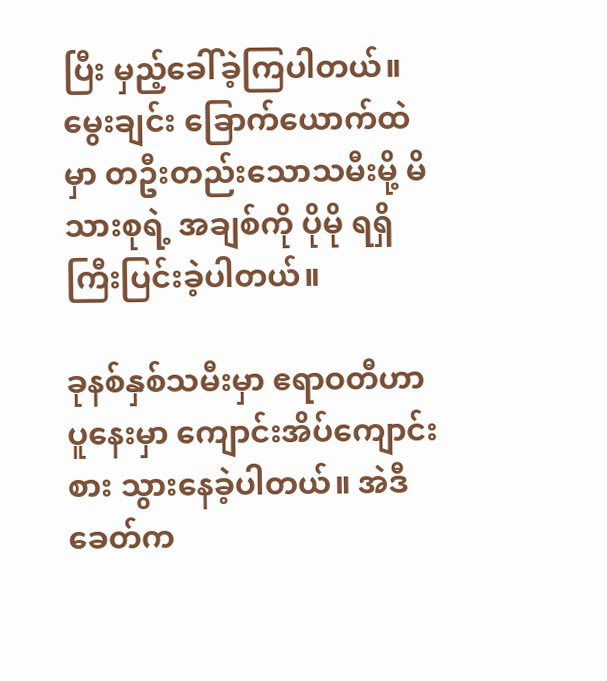ပြီး မှည့်ခေါ်ခဲ့ကြပါတယ်။ မွေးချင်း ခြောက်ယောက်ထဲမှာ တဦးတည်းသောသမီးမို့ မိသားစုရဲ့ အချစ်ကို ပိုမို ရရှိကြီးပြင်းခဲ့ပါတယ်။

ခုနစ်နှစ်သမီးမှာ ဧရာဝတီဟာ ပူနေးမှာ ကျောင်းအိပ်ကျောင်းစား သွားနေခဲ့ပါတယ်။ အဲဒီခေတ်က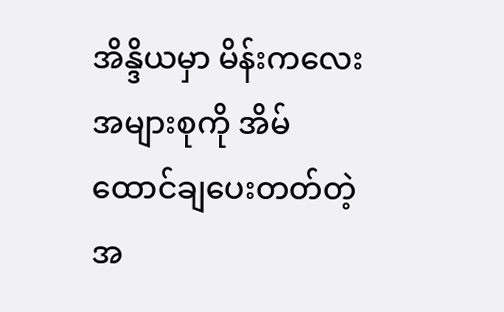အိန္ဒိယမှာ မိန်းကလေးအများစုကို အိမ်ထောင်ချပေးတတ်တဲ့ အ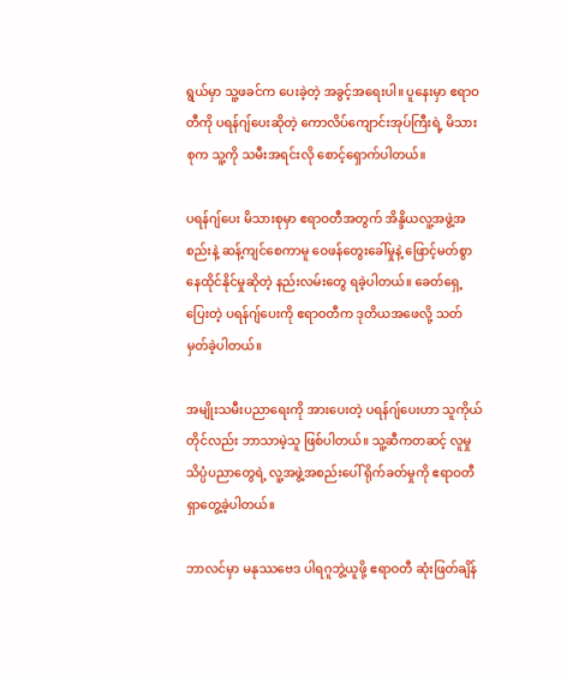ရွယ်မှာ သူ့ဖခင်က ပေးခဲ့တဲ့ အခွင့်အရေးပါ။ ပူနေးမှာ ဧရာဝတီကို ပရန်ဂျ်ပေးဆိုတဲ့ ကောလိပ်ကျောင်းအုပ်ကြီးရဲ့ မိသားစုက သူ့ကို သမီးအရင်းလို စောင့်ရှောက်ပါတယ်။

ပရန်ဂျ်ပေး မိသားစုမှာ ဧရာဝတီအတွက် အိန္ဒိယလူ့အဖွဲ့အစည်းနဲ့ ဆန့်ကျင်စေကာမူ ဝေဖန်တွေးခေါ်မှုနဲ့ ဖြောင့်မတ်စွာ နေထိုင်နိုင်မှုဆိုတဲ့ နည်းလမ်းတွေ ရခဲ့ပါတယ်။ ခေတ်ရှေ့ပြေးတဲ့ ပရန်ဂျ်ပေးကို ဧရာဝတီက ဒုတိယအဖေလို့ သတ်မှတ်ခဲ့ပါတယ်။

အမျိုးသမီးပညာရေးကို အားပေးတဲ့ ပရန်ဂျ်ပေးဟာ သူကိုယ်တိုင်လည်း ဘာသာမဲ့သူ ဖြစ်ပါတယ်။ သူ့ဆီကတဆင့် လူမှုသိပ္ပံပညာတွေရဲ့ လူ့အဖွဲ့အစည်းပေါ် ရိုက်ခတ်မှုကို ဧရာဝတီ ရှာတွေ့ခဲ့ပါတယ်။

ဘာလင်မှာ မနုဿဗေဒ ပါရဂူဘွဲ့ယူဖို့ ဧရာဝတီ ဆုံးဖြတ်ချိန်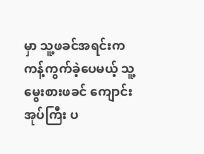မှာ သူ့ဖခင်အရင်းက ကန့်ကွက်ခဲ့ပေမယ့် သူ့မွေးစားဖခင် ကျောင်းအုပ်ကြီး ပ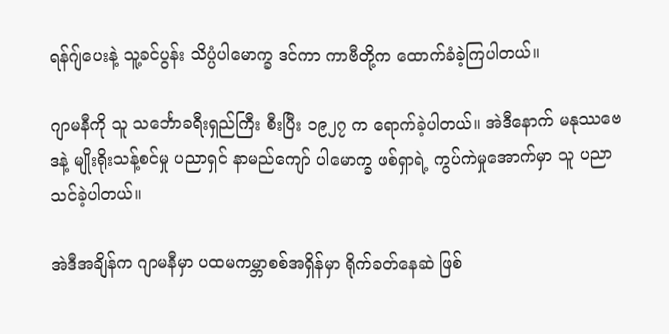ရန်ဂျ်ပေးနဲ့ သူ့ခင်ပွန်း သိပ္ပံပါမောက္ခ ဒင်ကာ ကာဗီတို့က ထောက်ခံခဲ့ကြပါတယ်။

ဂျာမနီကို သူ သင်္ဘောခရီးရှည်ကြီး စီးပြီး ၁၉၂၇ က ရောက်ခဲ့ပါတယ်။ အဲဒီနောက် မနုဿဗေဒနဲ့ မျိုးရိုးသန့်စင်မှု ပညာရှင် နာမည်ကျော် ပါမောက္ခ ဖစ်ရှာရဲ့ ကွပ်ကဲမှုအောက်မှာ သူ ပညာသင်ခဲ့ပါတယ်။

အဲဒီအချိန်က ဂျာမနီမှာ ပထမကမ္ဘာစစ်အရှိန်မှာ ရိုက်ခတ်နေဆဲ ဖြစ်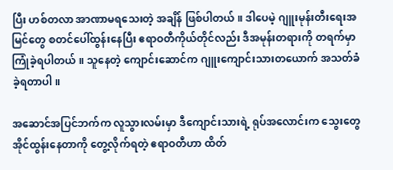ပြီး ဟစ်တလာ အာဏာမရသေးတဲ့ အချိန် ဖြစ်ပါတယ်။ ဒါပေမဲ့ ဂျူးမုန်းတီးရေးအမြင်တွေ စတင်ပေါ်ထွန်းနေပြီး ဧရာဝတီကိုယ်တိုင်လည်း ဒီအမုန်းတရားကို တရက်မှာ ကြုံခဲ့ရပါတယ်။ သူနေတဲ့ ကျောင်းဆောင်က ဂျူးကျောင်းသားတယောက် အသတ်ခံခဲ့ရတာပါ။

အဆောင်အပြင်ဘက်က လူသွားလမ်းမှာ ဒီကျောင်းသားရဲ့ ရုပ်အလောင်းက သွေးတွေ အိုင်ထွန်းနေတာကို တွေ့လိုက်ရတဲ့ ဧရာဝတီဟာ ထိတ်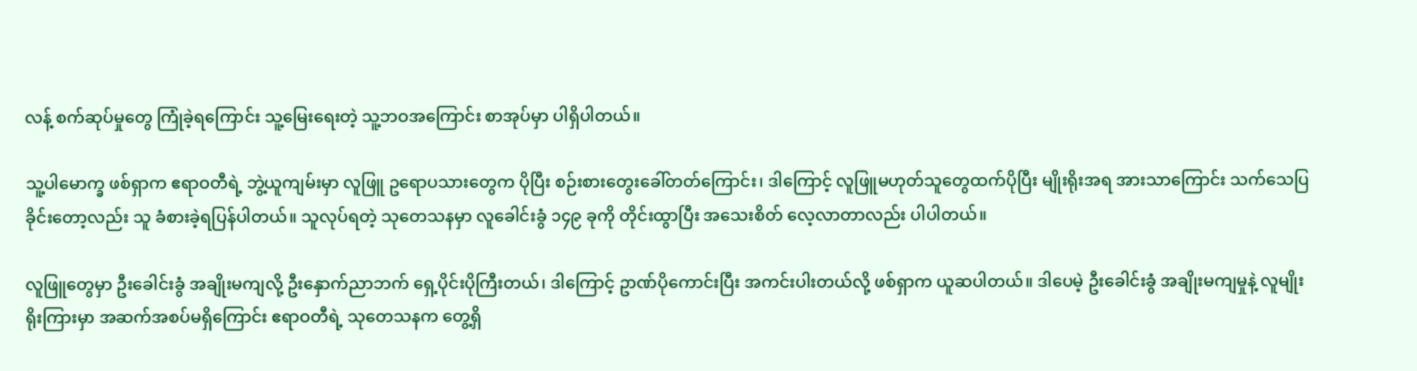လန့် စက်ဆုပ်မှုတွေ ကြုံခဲ့ရကြောင်း သူ့မြေးရေးတဲ့ သူ့ဘဝအကြောင်း စာအုပ်မှာ ပါရှိပါတယ်။

သူ့ပါမောက္ခ ဖစ်ရှာက ဧရာဝတီရဲ့ ဘွဲ့ယူကျမ်းမှာ လူဖြူ ဥရောပသားတွေက ပိုပြီး စဉ်းစားတွေးခေါ်တတ်ကြောင်း၊ ဒါကြောင့် လူဖြူမဟုတ်သူတွေထက်ပိုပြီး မျိုးရိုးအရ အားသာကြောင်း သက်သေပြခိုင်းတော့လည်း သူ ခံစားခဲ့ရပြန်ပါတယ်။ သူလုပ်ရတဲ့ သုတေသနမှာ လူခေါင်းခွံ ၁၄၉ ခုကို တိုင်းထွာပြီး အသေးစိတ် လေ့လာတာလည်း ပါပါတယ်။

လူဖြူတွေမှာ ဦးခေါင်းခွံ အချိုးမကျလို့ ဦးနှောက်ညာဘက် ရှေ့ပိုင်းပိုကြီးတယ်၊ ဒါကြောင့် ဥာဏ်ပိုကောင်းပြီး အကင်းပါးတယ်လို့ ဖစ်ရှာက ယူဆပါတယ်။ ဒါပေမဲ့ ဦးခေါင်းခွံ အချိုးမကျမှုနဲ့ လူမျိုးရိုးကြားမှာ အဆက်အစပ်မရှိကြောင်း ဧရာဝတီရဲ့ သုတေသနက တွေ့ရှိ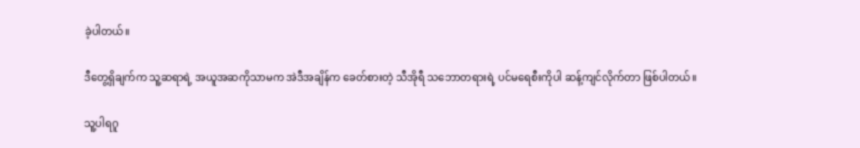ခဲ့ပါတယ်။

ဒီတွေ့ရှိချက်က သူ့ဆရာရဲ့ အယူအဆကိုသာမက အဲဒီအချိန်က ခေတ်စားတဲ့ သီအိုရီ သဘောတရားရဲ့ ပင်မရေစီးကိုပါ ဆန့်ကျင်လိုက်တာ ဖြစ်ပါတယ်။

သူ့ပါရဂူ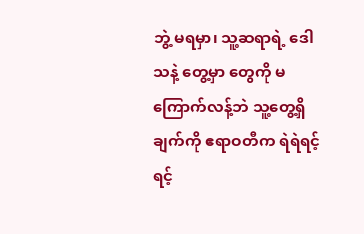ဘွဲ့ မရမှာ၊ သူ့ဆရာရဲ့ ဒေါသနဲ့ တွေ့မှာ တွေကို မကြောက်လန့်ဘဲ သူ့တွေ့ရှိချက်ကို ဧရာဝတီက ရဲရဲရင့်ရင့်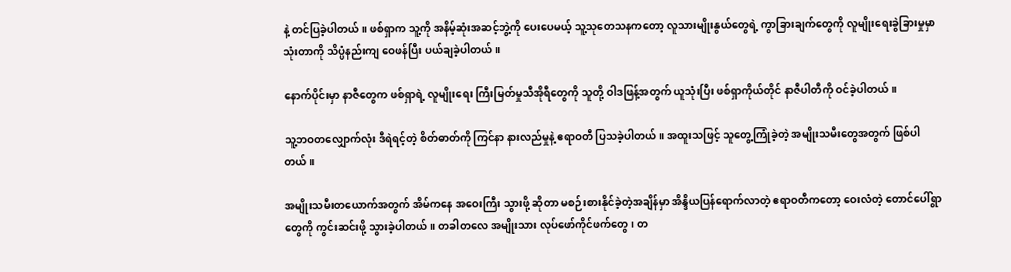နဲ့ တင်ပြခဲ့ပါတယ်။ ဖစ်ရှာက သူ့ကို အနိမ့်ဆုံးအဆင့်ဘွဲ့ကို ပေးပေမယ့် သူ့သုတေသနကတော့ လူသားမျိုးနွယ်တွေရဲ့ ကွာခြားချက်တွေကို လူမျိုးရေးခွဲခြားမှုမှာ သုံးတာကို သိပ္ပံနည်းကျ ဝေဖန်ပြီး ပယ်ချခဲ့ပါတယ်။

နောက်ပိုင်းမှာ နာဇီတွေက ဖစ်ရှာရဲ့ လူမျိုးရေး ကြီးမြတ်မှုသီအိုရီတွေကို သူတို့ ဝါဒဖြန့်အတွက် ယူသုံးပြီး ဖစ်ရှာကိုယ်တိုင် နာဇီပါတီကို ဝင်ခဲ့ပါတယ်။

သူ့ဘဝတလျှောက်လုံး ဒီရဲရင့်တဲ့ စိတ်ဓာတ်ကို ကြင်နာ နားလည်မှုနဲ့ ဧရာဝတီ ပြသခဲ့ပါတယ်။ အထူးသဖြင့် သူတွေ့ကြုံခဲ့တဲ့ အမျိုးသမီးတွေအတွက် ဖြစ်ပါတယ်။

အမျိုးသမီးတယောက်အတွက် အိမ်ကနေ အဝေးကြီး သွားဖို့ ဆိုတာ မစဉ်းစားနိုင်ခဲ့တဲ့အချိန်မှာ အိန္ဒိယပြန်ရောက်လာတဲ့ ဧရာဝတီကတော့ ဝေးလံတဲ့ တောင်ပေါ်ရွာတွေကို ကွင်းဆင်းဖို့ သွားခဲ့ပါတယ်။ တခါတလေ အမျိုးသား လုပ်ဖော်ကိုင်ဖက်တွေ၊ တ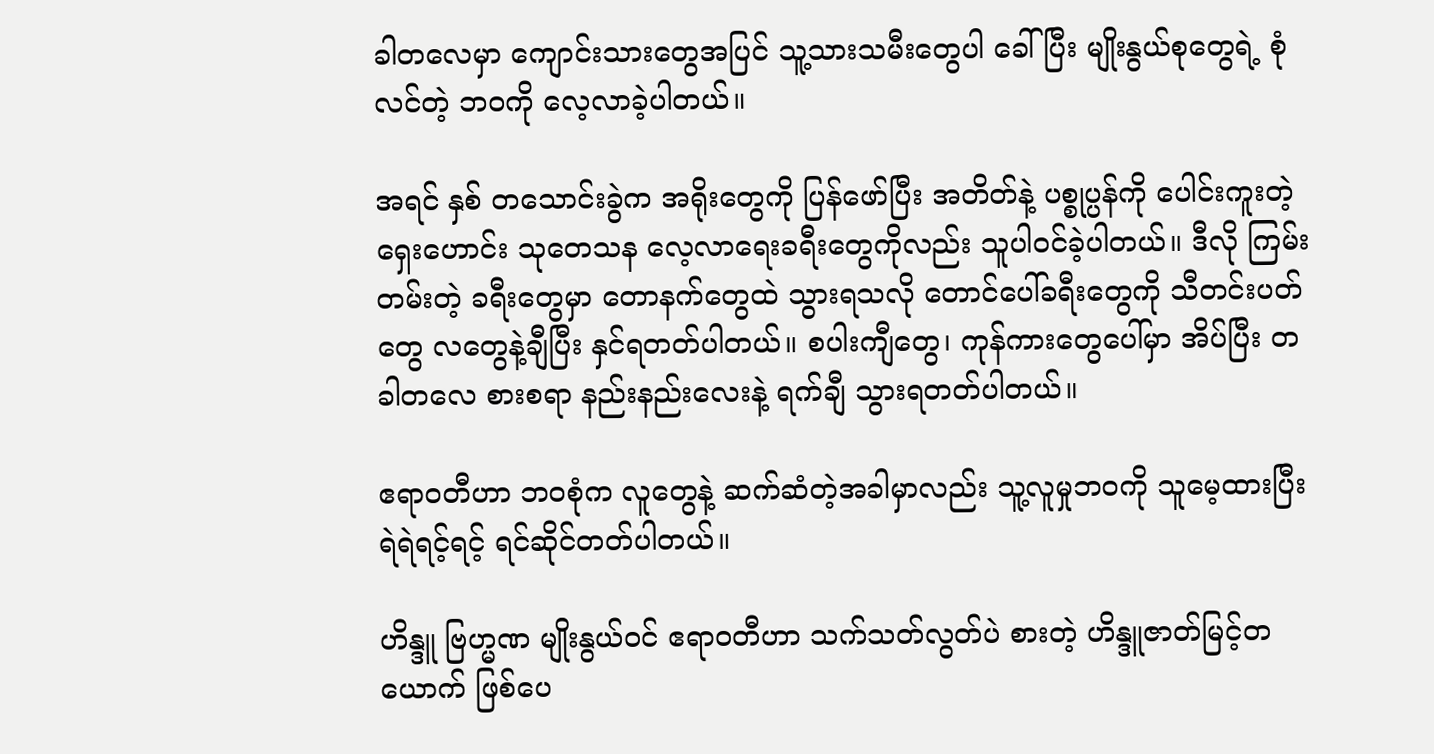ခါတလေမှာ ကျောင်းသားတွေအပြင် သူ့သားသမီးတွေပါ ခေါ်ပြီး မျိုးနွယ်စုတွေရဲ့ စုံလင်တဲ့ ဘဝကို လေ့လာခဲ့ပါတယ်။

အရင် နှစ် တသောင်းခွဲက အရိုးတွေကို ပြန်ဖော်ပြီး အတိတ်နဲ့ ပစ္စုပ္ပန်ကို ပေါင်းကူးတဲ့ ရှေးဟောင်း သုတေသန လေ့လာရေးခရီးတွေကိုလည်း သူပါဝင်ခဲ့ပါတယ်။ ဒီလို ကြမ်းတမ်းတဲ့ ခရီးတွေမှာ တောနက်တွေထဲ သွားရသလို တောင်ပေါ်ခရီးတွေကို သီတင်းပတ်တွေ လတွေနဲ့ချီပြီး နှင်ရတတ်ပါတယ်။ စပါးကျီတွေ၊ ကုန်ကားတွေပေါ်မှာ အိပ်ပြီး တခါတလေ စားစရာ နည်းနည်းလေးနဲ့ ရက်ချီ သွားရတတ်ပါတယ်။

ဧရာဝတီဟာ ဘဝစုံက လူတွေနဲ့ ဆက်ဆံတဲ့အခါမှာလည်း သူ့လူမှုဘဝကို သူမေ့ထားပြီး ရဲရဲရင့်ရင့် ရင်ဆိုင်တတ်ပါတယ်။

ဟိန္ဒူ ဗြဟ္မဏ မျိုးနွယ်ဝင် ဧရာဝတီဟာ သက်သတ်လွတ်ပဲ စားတဲ့ ဟိန္ဒူဇာတ်မြင့်တယောက် ဖြစ်ပေ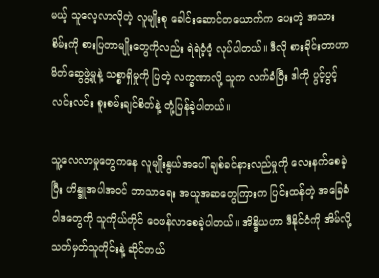မယ့် သူလေ့လာလိုတဲ့ လူမျိုးစု ခေါင်းဆောင်တယောက်က ပေးတဲ့ အသားစိမ်းကို စားပြတာမျိုးတွေကိုလည်း ရဲရဲဝံ့ဝံ့ လုပ်ပါတယ်။ ဒီလို စားခိုင်းတာဟာ မိတ်ဆွေဖွဲ့မှုနဲ့ သစ္စာရှိမှုကို ပြတဲ့ လက္ခဏာလို့ သူက လက်ခံပြီး ဒါကို ပွင့်ပွင့်လင်းလင်း စူးစမ်းချင်စိတ်နဲ့ တုံ့ပြန်ခဲ့ပါတယ်။

သူ့လေလာမှုတွေကနေ လူမျိုးနွယ်အပေါ် ချစ်ခင်နားလည်မှုကို လေးနက်စေခဲ့ပြီး ဟိန္ဒူအပါအဝင် ဘာသာရေး အယူအဆတွေကြားက ပြင်းထန်တဲ့ အခြေခံဝါဒတွေကို သူကိုယ်တိုင် ဝေဖန်လာစေခဲ့ပါတယ်။ အိန္ဒိယဟာ ဒီနိုင်ငံကို အိမ်လို့ သတ်မှတ်သူတိုင်းနဲ့ ဆိုင်တယ်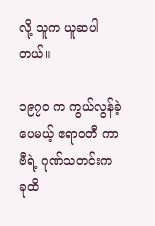လို့ သူက ယူဆပါတယ်။

၁၉၇၀ က ကွယ်လွန်ခဲ့ပေမယ့် ဧရာဝတီ ကာဗီရဲ့ ဂုဏ်သတင်းက ခုထိ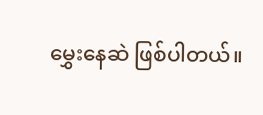မွှေးနေဆဲ ဖြစ်ပါတယ်။